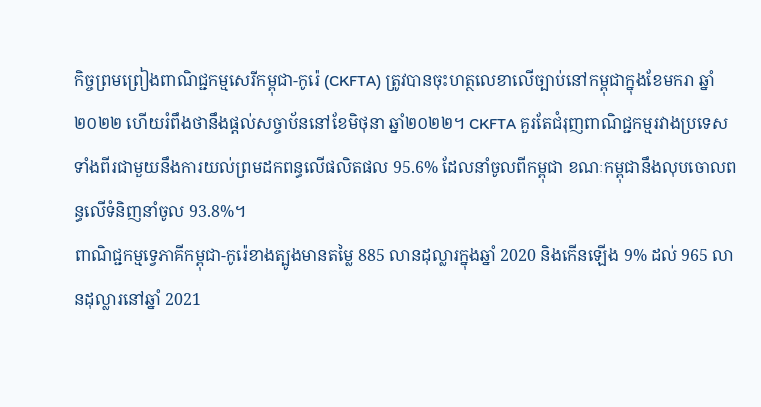កិច្ចព្រមព្រៀងពាណិជ្ជកម្មសេរីកម្ពុជា-កូរ៉េ (CKFTA) ត្រូវបានចុះហត្ថលេខាលើច្បាប់នៅកម្ពុជាក្នុងខែមករា ឆ្នាំ២០២២ ហើយរំពឹងថានឹងផ្តល់សច្ចាប័ននៅខែមិថុនា ឆ្នាំ២០២២។ CKFTA គួរតែជំរុញពាណិជ្ជកម្មរវាងប្រទេសទាំងពីរជាមួយនឹងការយល់ព្រមដកពន្ធលើផលិតផល 95.6% ដែលនាំចូលពីកម្ពុជា ខណៈកម្ពុជានឹងលុបចោលពន្ធលើទំនិញនាំចូល 93.8%។
ពាណិជ្ជកម្មទ្វេភាគីកម្ពុជា-កូរ៉េខាងត្បូងមានតម្លៃ 885 លានដុល្លារក្នុងឆ្នាំ 2020 និងកើនឡើង 9% ដល់ 965 លានដុល្លារនៅឆ្នាំ 2021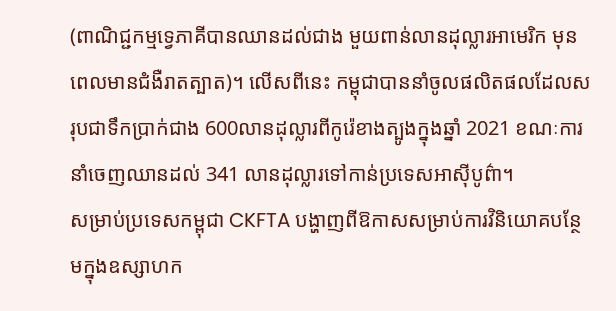(ពាណិជ្ជកម្មទ្វេភាគីបានឈានដល់ជាង មួយពាន់លានដុល្លារអាមេរិក មុនពេលមានជំងឺរាតត្បាត)។ លើសពីនេះ កម្ពុជាបាននាំចូលផលិតផលដែលសរុបជាទឹកប្រាក់ជាង 600លានដុល្លារពីកូរ៉េខាងត្បូងក្នុងឆ្នាំ 2021 ខណៈការនាំចេញឈានដល់ 341 លានដុល្លារទៅកាន់ប្រទេសអាស៊ីបូព៌ា។
សម្រាប់ប្រទេសកម្ពុជា CKFTA បង្ហាញពីឱកាសសម្រាប់ការវិនិយោគបន្ថែមក្នុងឧស្សាហក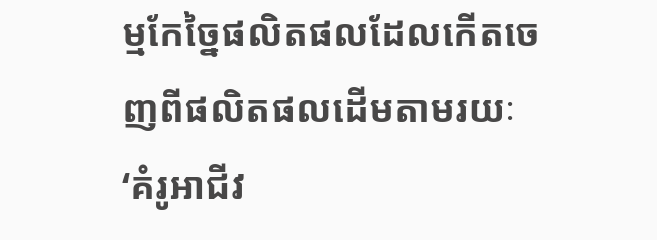ម្មកែច្នៃផលិតផលដែលកើតចេញពីផលិតផលដើមតាមរយៈ ‘គំរូអាជីវ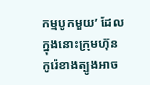កម្មបូកមួយ’ ដែលក្នុងនោះក្រុមហ៊ុនកូរ៉េខាងត្បូងអាច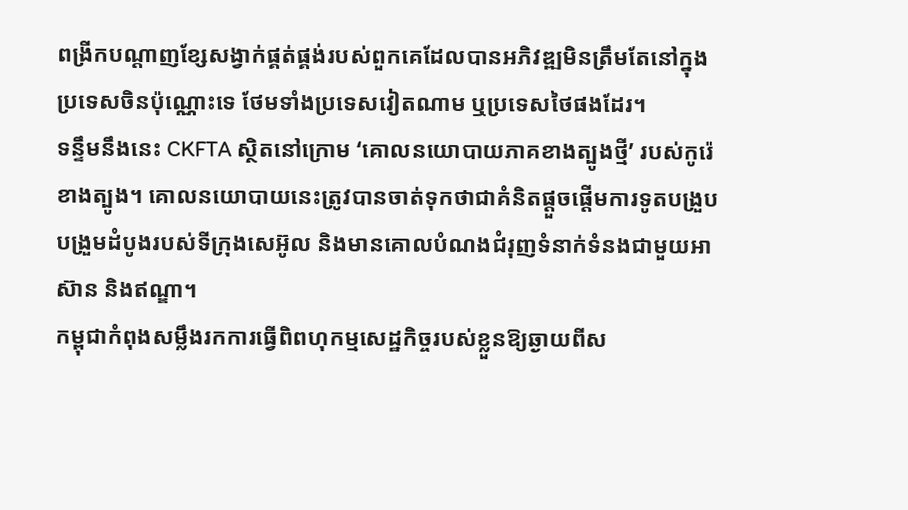ពង្រីកបណ្តាញខ្សែសង្វាក់ផ្គត់ផ្គង់របស់ពួកគេដែលបានអភិវឌ្ឍមិនត្រឹមតែនៅក្នុងប្រទេសចិនប៉ុណ្ណោះទេ ថែមទាំងប្រទេសវៀតណាម ឬប្រទេសថៃផងដែរ។
ទន្ទឹមនឹងនេះ CKFTA ស្ថិតនៅក្រោម ‘គោលនយោបាយភាគខាងត្បូងថ្មី’ របស់កូរ៉េខាងត្បូង។ គោលនយោបាយនេះត្រូវបានចាត់ទុកថាជាគំនិតផ្តួចផ្តើមការទូតបង្រួបបង្រួមដំបូងរបស់ទីក្រុងសេអ៊ូល និងមានគោលបំណងជំរុញទំនាក់ទំនងជាមួយអាស៊ាន និងឥណ្ឌា។
កម្ពុជាកំពុងសម្លឹងរកការធ្វើពិពហុកម្មសេដ្ឋកិច្ចរបស់ខ្លួនឱ្យឆ្ងាយពីស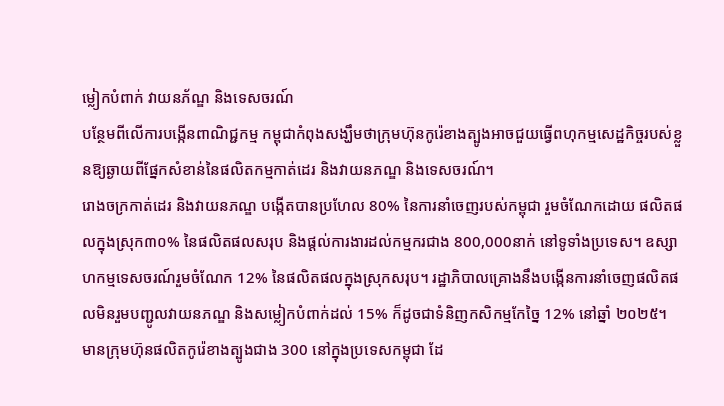ម្លៀកបំពាក់ វាយនភ័ណ្ឌ និងទេសចរណ៍
បន្ថែមពីលើការបង្កើនពាណិជ្ជកម្ម កម្ពុជាកំពុងសង្ឃឹមថាក្រុមហ៊ុនកូរ៉េខាងត្បូងអាចជួយធ្វើពហុកម្មសេដ្ឋកិច្ចរបស់ខ្លួនឱ្យឆ្ងាយពីផ្នែកសំខាន់នៃផលិតកម្មកាត់ដេរ និងវាយនភណ្ឌ និងទេសចរណ៍។
រោងចក្រកាត់ដេរ និងវាយនភណ្ឌ បង្កើតបានប្រហែល 80% នៃការនាំចេញរបស់កម្ពុជា រួមចំណែកដោយ ផលិតផលក្នុងស្រុក៣០% នៃផលិតផលសរុប និងផ្តល់ការងារដល់កម្មករជាង 800,000នាក់ នៅទូទាំងប្រទេស។ ឧស្សាហកម្មទេសចរណ៍រួមចំណែក 12% នៃផលិតផលក្នុងស្រុកសរុប។ រដ្ឋាភិបាលគ្រោងនឹងបង្កើនការនាំចេញផលិតផលមិនរួមបញ្ជូលវាយនភណ្ឌ និងសម្លៀកបំពាក់ដល់ 15% ក៏ដូចជាទំនិញកសិកម្មកែច្នៃ 12% នៅឆ្នាំ ២០២៥។
មានក្រុមហ៊ុនផលិតកូរ៉េខាងត្បូងជាង 300 នៅក្នុងប្រទេសកម្ពុជា ដែ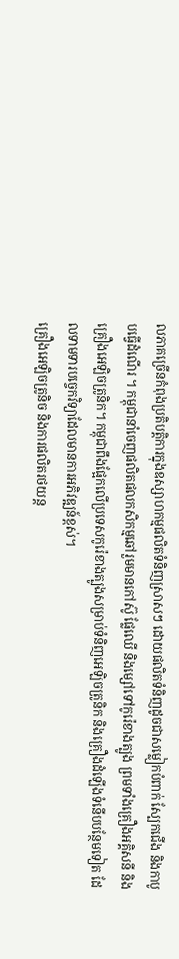លភាគច្រើនកំពុងប្រតិបត្តិការក្នុងឧស្សាហកម្មផលិតទំនិញស្រាសៗ ដោយផលិតទំនិញដូចជាសម្លៀកបំពាក់ ស្បែកជើង និងកាបូបធ្វើដំណើរ ។ កម្ពុជានាំចេញផលិតផលកសិកម្មឆៅរួមមានកៅស៊ូ ផ្លែឈើ និងម្សៅទៅកូរ៉េខាងត្បូង ព្រមទាំងគ្រឿងអគ្គិសនី និងគ្រឿងអេឡិចត្រូនិក។ កម្ពុជាពឹងផ្អែកលើប្រទេសកូរ៉េខាងត្បូងសម្រាប់ទំនិញអេឡិចត្រូនិក និងគ្រឿងដំឡើងទំនើបបន្ថែមទៀត ដែលទាមទារបច្ចេកវិទ្យាដែលមានការអភិវឌ្ឍន៍ខ្ពស់។
គ្រឿងអេឡិចត្រូនិច និងការផលិតរថយន្ត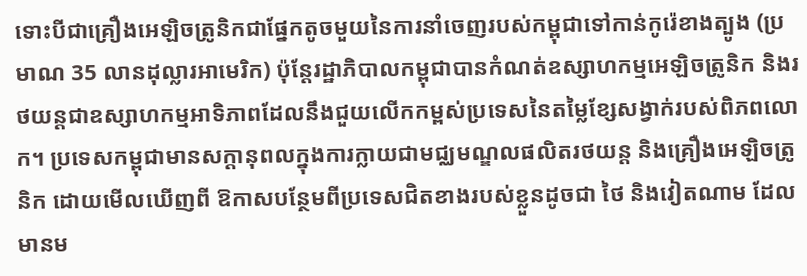ទោះបីជាគ្រឿងអេឡិចត្រូនិកជាផ្នែកតូចមួយនៃការនាំចេញរបស់កម្ពុជាទៅកាន់កូរ៉េខាងត្បូង (ប្រមាណ 35 លានដុល្លារអាមេរិក) ប៉ុន្តែរដ្ឋាភិបាលកម្ពុជាបានកំណត់ឧស្សាហកម្មអេឡិចត្រូនិក និងរថយន្តជាឧស្សាហកម្មអាទិភាពដែលនឹងជួយលើកកម្ពស់ប្រទេសនៃតម្លៃខ្សែសង្វាក់របស់ពិភពលោក។ ប្រទេសកម្ពុជាមានសក្ដានុពលក្នុងការក្លាយជាមជ្ឈមណ្ឌលផលិតរថយន្ត និងគ្រឿងអេឡិចត្រូនិក ដោយមើលឃើញពី ឱកាសបន្ថែមពីប្រទេសជិតខាងរបស់ខ្លួនដូចជា ថៃ និងវៀតណាម ដែលមានម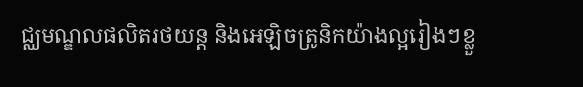ជ្ឈមណ្ឌលផលិតរថយន្ត និងអេឡិចត្រូនិកយ៉ាងល្អរៀងៗខ្លួ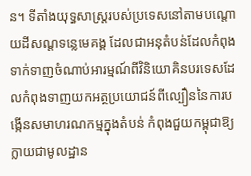ន។ ទីតាំងយុទ្ធសាស្ត្ររបស់ប្រទេសនៅតាមបណ្តោយដីសណ្ដទន្លេមេគង្គ ដែលជាអនុតំបន់ដែលកំពុងទាក់ទាញចំណាប់អារម្មណ៍ពីវិនិយោគិនបរទេសដែលកំពុងទាញយកអត្ថប្រយោជន៍ពីល្បឿននៃការបង្កើនសមាហរណកម្មក្នុងតំបន់ កំពុងជួយកម្ពុជាឱ្យក្លាយជាមូលដ្ឋាន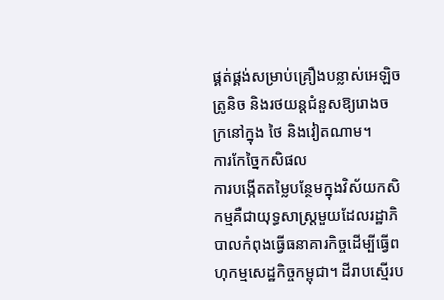ផ្គត់ផ្គង់សម្រាប់គ្រឿងបន្លាស់អេឡិចត្រូនិច និងរថយន្តជំនួសឱ្យរោងចក្រនៅក្នុង ថៃ និងវៀតណាម។
ការកែច្នៃកសិផល
ការបង្កើតតម្លៃបន្ថែមក្នុងវិស័យកសិកម្មគឺជាយុទ្ធសាស្ត្រមួយដែលរដ្ឋាភិបាលកំពុងធ្វើធនាគារកិច្ចដើម្បីធ្វើពហុកម្មសេដ្ឋកិច្ចកម្ពុជា។ ដីរាបស្មើរប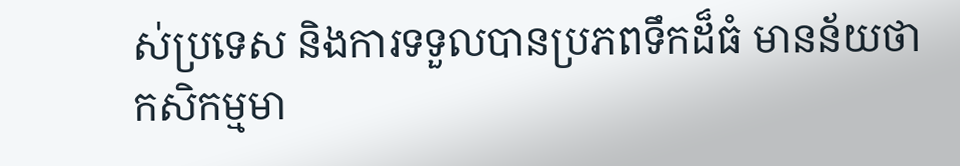ស់ប្រទេស និងការទទួលបានប្រភពទឹកដ៏ធំ មានន័យថា កសិកម្មមា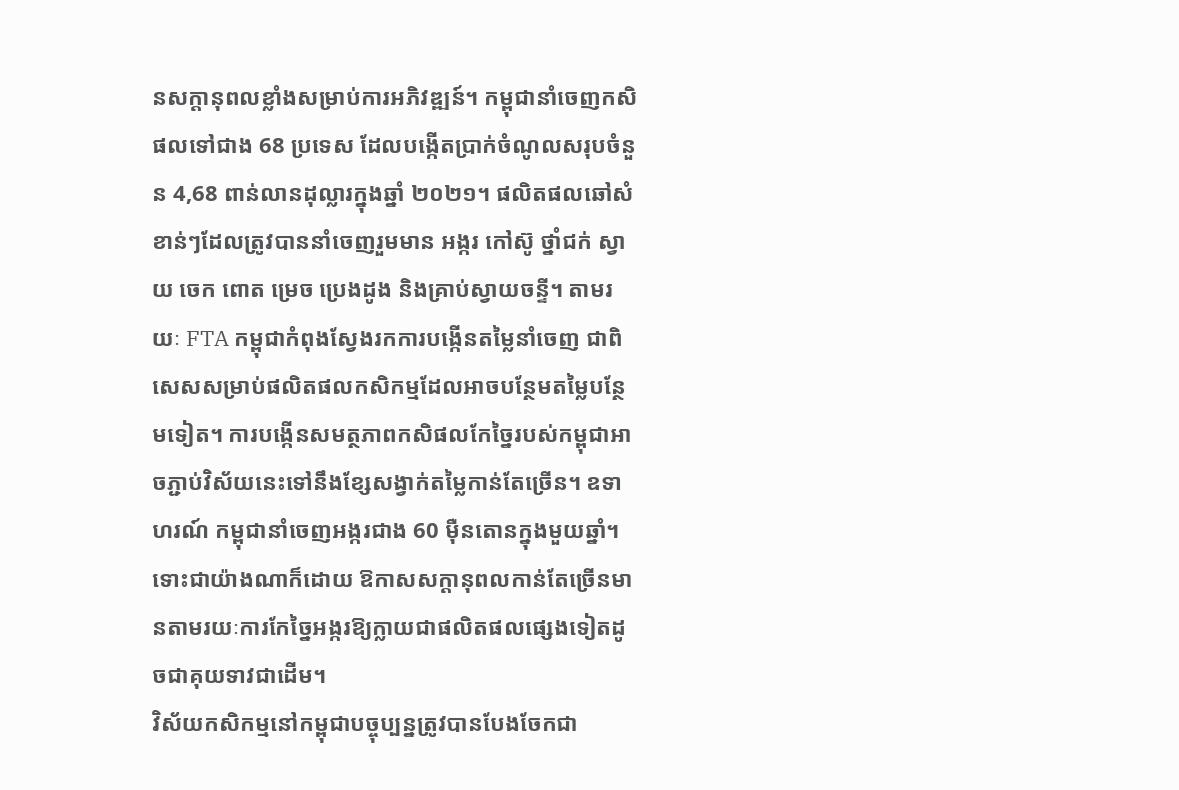នសក្តានុពលខ្លាំងសម្រាប់ការអភិវឌ្ឍន៍។ កម្ពុជានាំចេញកសិផលទៅជាង 68 ប្រទេស ដែលបង្កើតប្រាក់ចំណូលសរុបចំនួន 4,68 ពាន់លានដុល្លារក្នុងឆ្នាំ ២០២១។ ផលិតផលឆៅសំខាន់ៗដែលត្រូវបាននាំចេញរួមមាន អង្ករ កៅស៊ូ ថ្នាំជក់ ស្វាយ ចេក ពោត ម្រេច ប្រេងដូង និងគ្រាប់ស្វាយចន្ទី។ តាមរយៈ FTA កម្ពុជាកំពុងស្វែងរកការបង្កើនតម្លៃនាំចេញ ជាពិសេសសម្រាប់ផលិតផលកសិកម្មដែលអាចបន្ថែមតម្លៃបន្ថែមទៀត។ ការបង្កើនសមត្ថភាពកសិផលកែច្នៃរបស់កម្ពុជាអាចភ្ជាប់វិស័យនេះទៅនឹងខ្សែសង្វាក់តម្លៃកាន់តែច្រើន។ ឧទាហរណ៍ កម្ពុជានាំចេញអង្ករជាង 60 ម៉ឺនតោនក្នុងមួយឆ្នាំ។ ទោះជាយ៉ាងណាក៏ដោយ ឱកាសសក្តានុពលកាន់តែច្រើនមានតាមរយៈការកែច្នៃអង្ករឱ្យក្លាយជាផលិតផលផ្សេងទៀតដូចជាគុយទាវជាដើម។
វិស័យកសិកម្មនៅកម្ពុជាបច្ចុប្បន្នត្រូវបានបែងចែកជា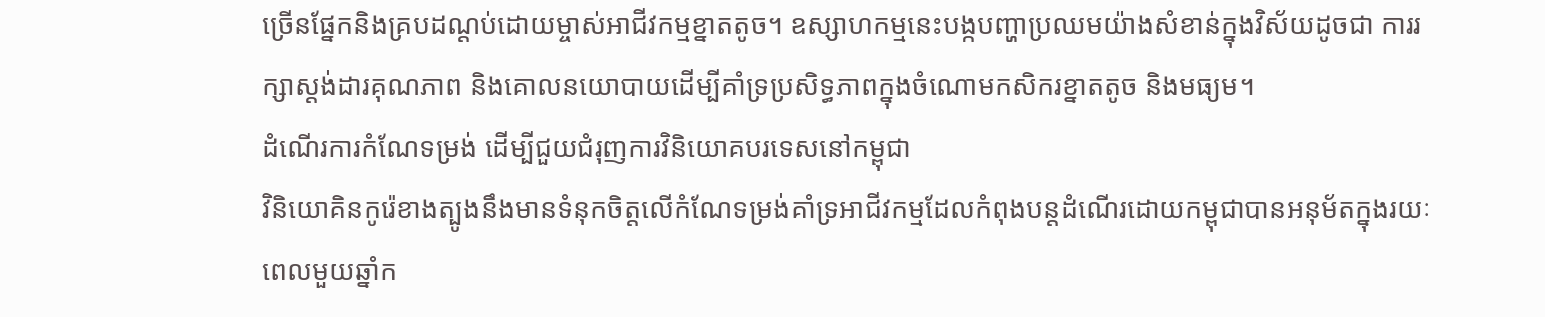ច្រើនផ្នែកនិងគ្របដណ្ដប់ដោយម្ចាស់អាជីវកម្មខ្នាតតូច។ ឧស្សាហកម្មនេះបង្កបញ្ហាប្រឈមយ៉ាងសំខាន់ក្នុងវិស័យដូចជា ការរក្សាស្តង់ដារគុណភាព និងគោលនយោបាយដើម្បីគាំទ្រប្រសិទ្ធភាពក្នុងចំណោមកសិករខ្នាតតូច និងមធ្យម។
ដំណើរការកំណែទម្រង់ ដើម្បីជួយជំរុញការវិនិយោគបរទេសនៅកម្ពុជា
វិនិយោគិនកូរ៉េខាងត្បូងនឹងមានទំនុកចិត្តលើកំណែទម្រង់គាំទ្រអាជីវកម្មដែលកំពុងបន្តដំណើរដោយកម្ពុជាបានអនុម័តក្នុងរយៈពេលមួយឆ្នាំក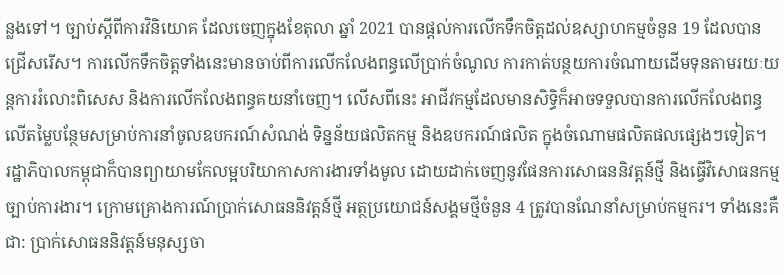ន្លងទៅ។ ច្បាប់ស្តីពីការវិនិយោគ ដែលចេញក្នុងខែតុលា ឆ្នាំ 2021 បានផ្តល់ការលើកទឹកចិត្តដល់ឧស្សាហកម្មចំនួន 19 ដែលបានជ្រើសរើស។ ការលើកទឹកចិត្តទាំងនេះមានចាប់ពីការលើកលែងពន្ធលើប្រាក់ចំណូល ការកាត់បន្ថយការចំណាយដើមទុនតាមរយៈយន្តការរំលោះពិសេស និងការលើកលែងពន្ធគយនាំចេញ។ លើសពីនេះ អាជីវកម្មដែលមានសិទ្ធិក៏អាចទទួលបានការលើកលែងពន្ធលើតម្លៃបន្ថែមសម្រាប់ការនាំចូលឧបករណ៍សំណង់ ទិន្នន័យផលិតកម្ម និងឧបករណ៍ផលិត ក្នុងចំណោមផលិតផលផ្សេងៗទៀត។
រដ្ឋាភិបាលកម្ពុជាក៏បានព្យាយាមកែលម្អបរិយាកាសការងារទាំងមូល ដោយដាក់ចេញនូវផែនការសោធននិវត្តន៍ថ្មី និងធ្វើវិសោធនកម្មច្បាប់ការងារ។ ក្រោមគ្រោងការណ៍ប្រាក់សោធននិវត្តន៍ថ្មី អត្ថប្រយោជន៍សង្គមថ្មីចំនួន 4 ត្រូវបានណែនាំសម្រាប់កម្មករ។ ទាំងនេះគឺជា: ប្រាក់សោធននិវត្តន៍មនុស្សចា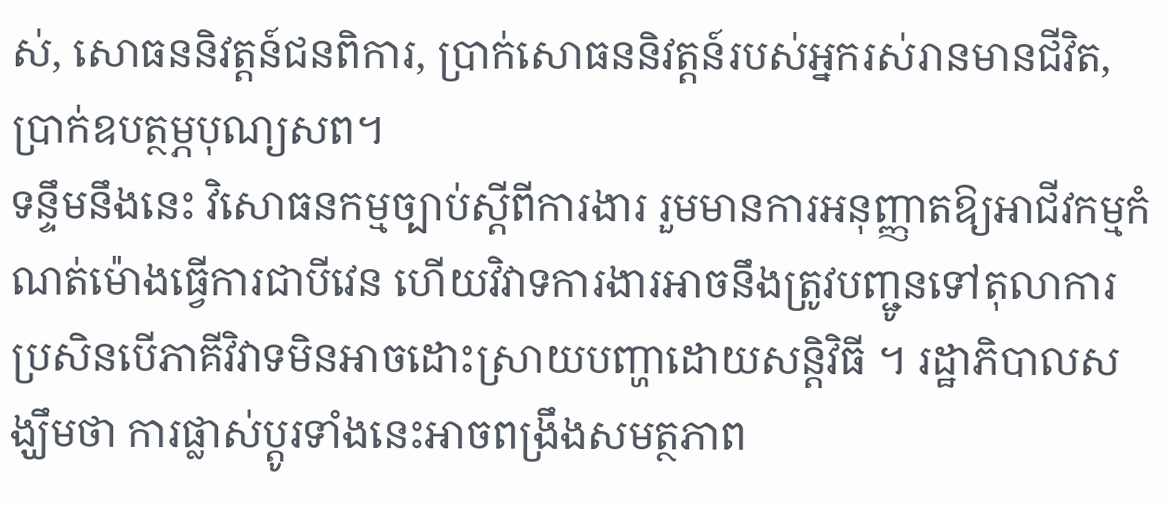ស់, សោធននិវត្តន៍ជនពិការ, ប្រាក់សោធននិវត្តន៍របស់អ្នករស់រានមានជីវិត, ប្រាក់ឧបត្ថម្ភបុណ្យសព។
ទន្ទឹមនឹងនេះ វិសោធនកម្មច្បាប់ស្តីពីការងារ រួមមានការអនុញ្ញាតឱ្យអាជីវកម្មកំណត់ម៉ោងធ្វើការជាបីវេន ហើយវិវាទការងារអាចនឹងត្រូវបញ្ជូនទៅតុលាការ ប្រសិនបើភាគីវិវាទមិនអាចដោះស្រាយបញ្ហាដោយសន្ដិវិធី ។ រដ្ឋាភិបាលសង្ឃឹមថា ការផ្លាស់ប្តូរទាំងនេះអាចពង្រឹងសមត្ថភាព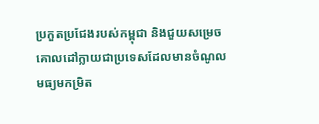ប្រកួតប្រជែងរបស់កម្ពុជា និងជួយសម្រេចគោលដៅក្លាយជាប្រទេសដែលមានចំណូលមធ្យមកម្រិត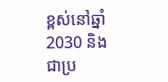ខ្ពស់នៅឆ្នាំ2030 និងជាប្រ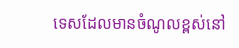ទេសដែលមានចំណូលខ្ពស់នៅ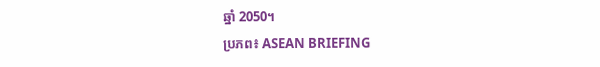ឆ្នាំ 2050។
ប្រភព៖ ASEAN BRIEFING